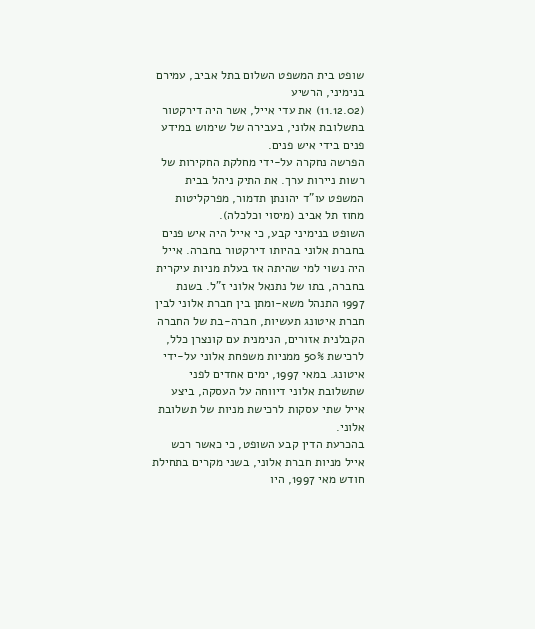שופט בית המשפט השלום בתל אביב, עמירם בנימיני, הרשיע
(11.12.02) את עדי אייל, אשר היה דירקטור בתשלובת אלוני, בעבירה של שימוש במידע פנים בידי איש פנים.
הפרשה נחקרה על-ידי מחלקת החקירות של רשות ניירות ערך. את התיק ניהל בבית המשפט עו"ד יהונתן תדמור, מפרקליטות מחוז תל אביב (מיסוי וכלכלה).
השופט בנימיני קבע, כי אייל היה איש פנים בחברת אלוני בהיותו דירקטור בחברה. אייל היה נשוי למי שהיתה אז בעלת מניות עיקרית בחברה, בתו של נתנאל אלוני ז"ל. בשנת 1997 התנהל משא-ומתן בין חברת אלוני לבין חברת איטונג תעשיות, חברה-בת של החברה הקבלנית אזורים, הנימנית עם קונצרן כלל, לרכישת 50% ממניות משפחת אלוני על-ידי איטונג. במאי 1997, ימים אחדים לפני שתשלובת אלוני דיווחה על העסקה, ביצע אייל שתי עסקות לרכישת מניות של תשלובת אלוני.
בהכרעת הדין קבע השופט, כי כאשר רכש אייל מניות חברת אלוני, בשני מקרים בתחילת חודש מאי 1997, היו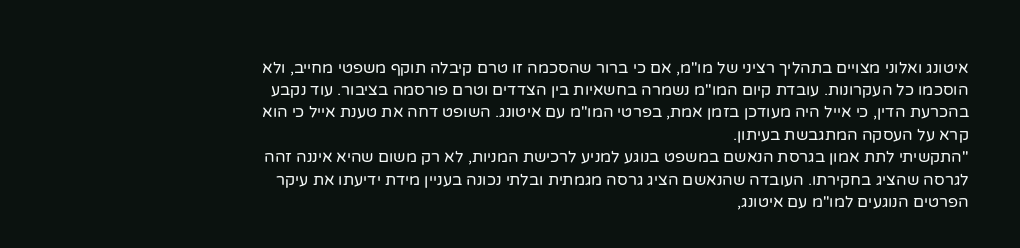איטונג ואלוני מצויים בתהליך רציני של מו"מ, אם כי ברור שהסכמה זו טרם קיבלה תוקף משפטי מחייב, ולא הוסכמו כל העקרונות. עובדת קיום המו"מ נשמרה בחשאיות בין הצדדים וטרם פורסמה בציבור. עוד נקבע בהכרעת הדין, כי אייל היה מעודכן בזמן אמת, בפרטי המו"מ עם איטונג. השופט דחה את טענת אייל כי הוא קרא על העסקה המתגבשת בעיתון.
"התקשיתי לתת אמון בגרסת הנאשם במשפט בנוגע למניע לרכישת המניות, לא רק משום שהיא איננה זהה לגרסה שהציג בחקירתו. העובדה שהנאשם הציג גרסה מגמתית ובלתי נכונה בעניין מידת ידיעתו את עיקר הפרטים הנוגעים למו"מ עם איטונג,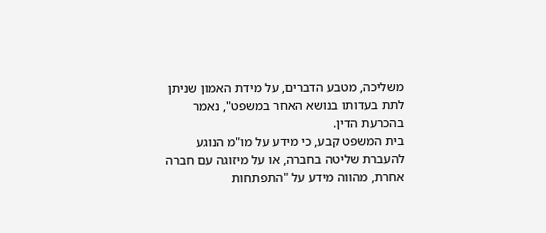משליכה, מטבע הדברים, על מידת האמון שניתן לתת בעדותו בנושא האחר במשפט", נאמר בהכרעת הדין.
בית המשפט קבע, כי מידע על מו"מ הנוגע להעברת שליטה בחברה, או על מיזוגה עם חברה אחרת, מהווה מידע על "התפתחות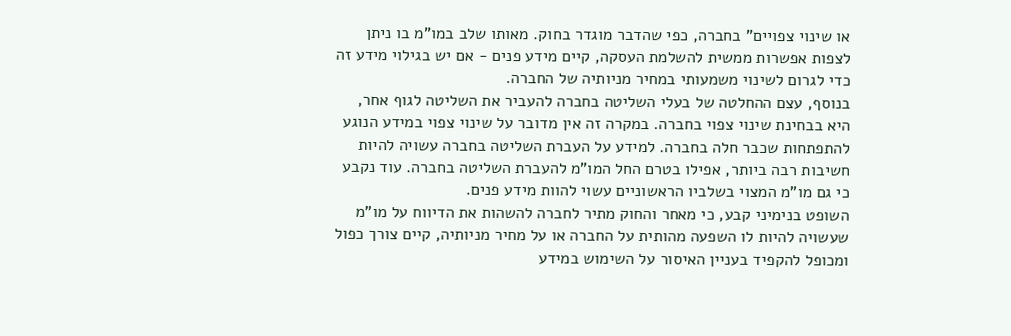או שינוי צפויים" בחברה, כפי שהדבר מוגדר בחוק. מאותו שלב במו"מ בו ניתן לצפות אפשרות ממשית להשלמת העסקה, קיים מידע פנים - אם יש בגילוי מידע זה כדי לגרום לשינוי משמעותי במחיר מניותיה של החברה.
בנוסף, עצם ההחלטה של בעלי השליטה בחברה להעביר את השליטה לגוף אחר, היא בבחינת שינוי צפוי בחברה. במקרה זה אין מדובר על שינוי צפוי במידע הנוגע להתפתחות שכבר חלה בחברה. למידע על העברת השליטה בחברה עשויה להיות חשיבות רבה ביותר, אפילו בטרם החל המו"מ להעברת השליטה בחברה. עוד נקבע כי גם מו"מ המצוי בשלביו הראשוניים עשוי להוות מידע פנים.
השופט בנימיני קבע, כי מאחר והחוק מתיר לחברה להשהות את הדיווח על מו"מ שעשויה להיות לו השפעה מהותית על החברה או על מחיר מניותיה, קיים צורך כפול ומכופל להקפיד בעניין האיסור על השימוש במידע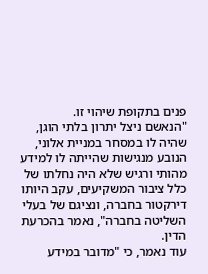פנים בתקופת שיהוי זו.
"הנאשם ניצל יתרון בלתי הוגן, שהיה לו במסחר במניית אלוני, הנובע מנגישות שהייתה לו למידע מהותי ורגיש שלא היה נחלתו של כלל ציבור המשקיעים, עקב היותו דירקטור בחברה, ונציגם של בעלי השליטה בחברה", נאמר בהכרעת הדין.
עוד נאמר, כי "מדובר במידע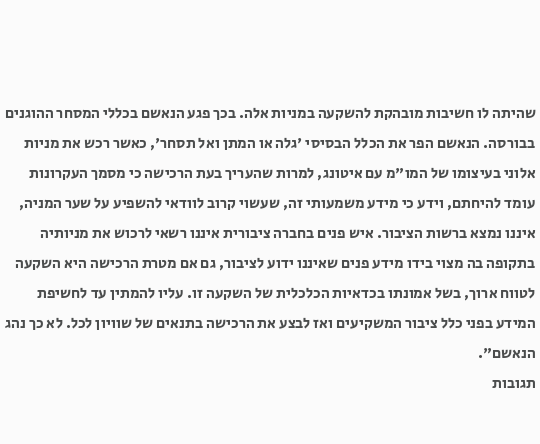שהיתה לו חשיבות מובהקת להשקעה במניות אלה. בכך פגע הנאשם בכללי המסחר ההוגנים בבורסה. הנאשם הפר את הכלל הבסיסי 'גלה או המתן ואל תסחר', כאשר רכש את מניות אלוני בעיצומו של המו"מ עם איטונג, למרות שהעריך בעת הרכישה כי מסמך העקרונות עומד להיחתם, וידע כי מידע משמעותי זה, שעשוי קרוב לוודאי להשפיע על שער המניה, איננו נמצא ברשות הציבור. איש פנים בחברה ציבורית איננו רשאי לרכוש את מניותיה בתקופה בה מצוי בידו מידע פנים שאיננו ידוע לציבור, גם אם מטרת הרכישה היא השקעה לטווח ארוך, בשל אמונתו בכדאיות הכלכלית של השקעה זו. עליו להמתין עד לחשיפת המידע בפני כלל ציבור המשקיעים ואז לבצע את הרכישה בתנאים של שוויון לכל. לא כך נהג הנאשם".
תגובות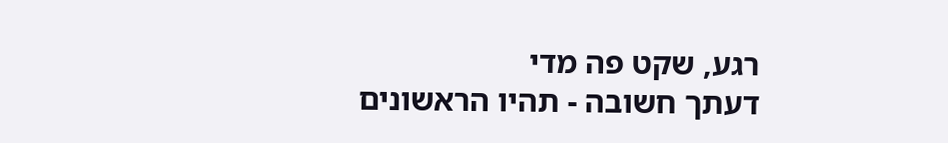רגע, שקט פה מדי
דעתך חשובה - תהיו הראשונים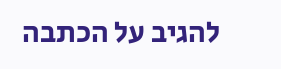להגיב על הכתבה